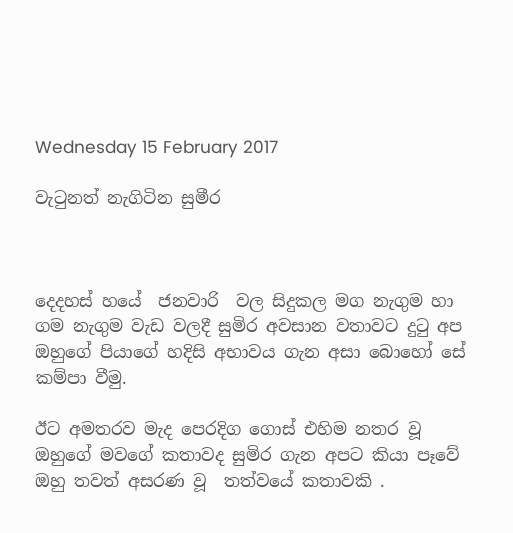Wednesday 15 February 2017

වැටුනත් නැගිටින සුමීර



දෙදහස් හයේ  ජනවාරි  වල සිදුකල මග නැගුම හා ගම නැගුම වැඩ වලදී සුමිර අවසාන වතාවට දුටු අප ඔහුගේ පියාගේ හදිසි අභාවය ගැන අසා බොහෝ සේ කම්පා වීමු.

ඊට අමතරව මැද පෙරදිග ගොස් එහිම නතර වූ ඔහුගේ මවගේ කතාවද සුමිර ගැන අපට කියා පෑවේ  ඔහු තවත් අසරණ වූ  තත්වයේ කතාවකි .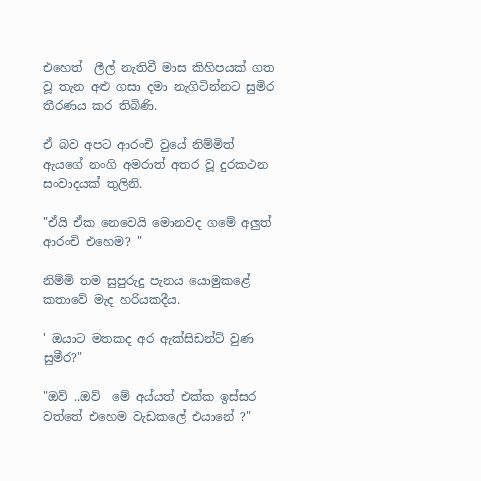එහෙත්  ලීල් නැතිවී මාස කිහිපයක් ගත වූ තැන අළු ගසා දමා නැගිටින්නට සුමිර තීරණය කර තිබිණි.

ඒ බව අපට ආරංචි වුයේ නිම්මිත්  ඇයගේ නංගි අමරාත් අතර වූ දුරකථන සංවාදයක් තුලිනි.

"ඒයි ඒක නෙවෙයි මොනවද ගමේ අලුත් ආරංචි එහෙම? "

නිම්මි තම සුපුරුදු පැනය යොමුකළේ කතාවේ මැද හරියකදීය.

' ඔයාට මතකද අර ඇක්සිඩන්ට් වුණ සුමීර?"

"ඔව් ..ඔව්  මේ අය්යත් එක්ක ඉස්සර වත්තේ එහෙම වැඩකලේ එයානේ ?"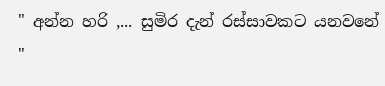" අන්න හරි ,... සුමිර දැන් රස්සාවකට යනවනේ "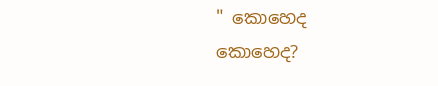" කොහෙද කොහෙද?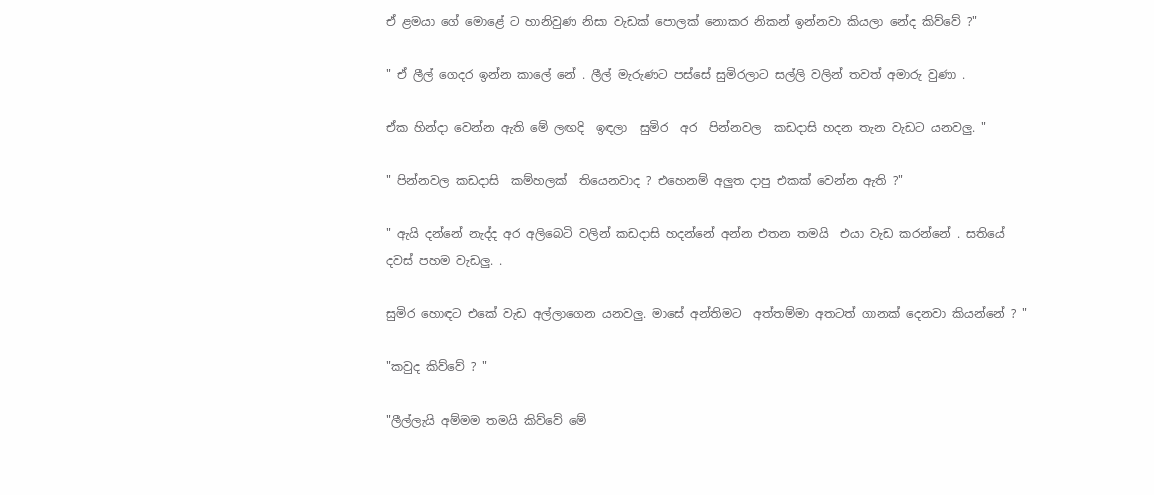ඒ ළමයා ගේ මොළේ ට හානිවුණ නිසා වැඩක් පොලක් නොකර නිකන් ඉන්නවා කියලා නේද කිව්වේ ?"

" ඒ ලීල් ගෙදර ඉන්න කාලේ නේ . ලීල් මැරුණට පස්සේ සුමිරලාට සල්ලි වලින් තවත් අමාරු වුණා .

ඒක හින්දා වෙන්න ඇති මේ ලඟදි  ඉඳලා  සුමිර  අර  පින්නවල  කඩදාසි හදන තැන වැඩට යනවලු. "

" පින්නවල කඩදාසි  කම්හලක්  තියෙනවාද ? එහෙනම් අලුත දාපු එකක් වෙන්න ඇති ?"

" ඇයි දන්නේ නැද්ද අර අලිබෙටි වලින් කඩදාසි හදන්නේ අන්න එතන තමයි  එයා වැඩ කරන්නේ . සතියේ දවස් පහම වැඩලු. .

සුමිර හොඳට එකේ වැඩ අල්ලාගෙන යනවලු. මාසේ අන්තිමට  අත්තම්මා අතටත් ගානක් දෙනවා කියන්නේ ? "

"කවුද කිව්වේ ? "

"ලීල්ලැයි අම්මම තමයි කිව්වේ මේ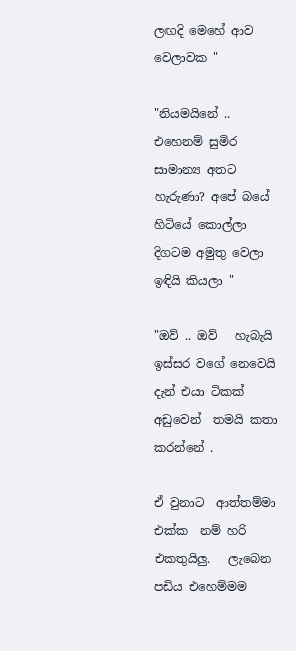ලඟදි මෙහේ ආව වෙලාවක "

"නියමයිනේ .. එහෙනම් සුමිර සාමාන්‍ය අතට හැරුණා? අපේ බයේ හිටියේ කොල්ලා දිගටම අමුතු වෙලා ඉඳියි කියලා "

"ඔව් .. ඔව්   හැබැයි ඉස්සර වගේ නෙවෙයි දැන් එයා ටිකක් අඩුවෙන්  තමයි කතා කරන්නේ .

ඒ වුනාට  ආත්තම්මා එක්ක  නම් හරි එකතුයිලු.   ලැබෙන පඩිය එහෙම්මම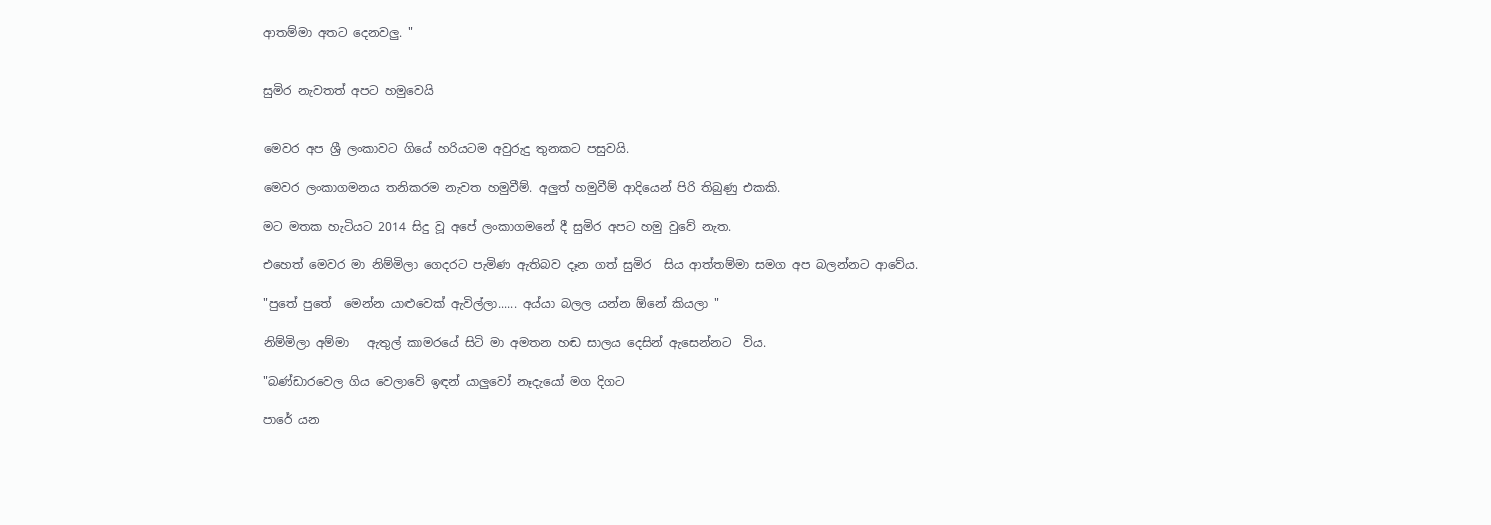ආතම්මා අතට දෙනවලු. "


සුමිර නැවතත් අපට හමුවෙයි


මෙවර අප ශ්‍රී ලංකාවට ගියේ හරියටම අවුරුදු තුනකට පසුවයි.

මෙවර ලංකාගමනය තනිකරම නැවත හමුවීම්. අලුත් හමුවීම් ආදියෙන් පිරි තිබුණු එකකි.

මට මතක හැටියට 2014 සිදු වූ අපේ ලංකාගමනේ දී සුමිර අපට හමු වුවේ නැත.

එහෙත් මෙවර මා නිම්මිලා ගෙදරට පැමිණ ඇතිබව දෑන ගත් සුමිර  සිය ආත්තම්මා සමග අප බලන්නට ආවේය.

"පුතේ පුතේ  මෙන්න යාළුවෙක් ඇවිල්ලා...... අය්යා බලල යන්න ඕනේ කියලා "

නිම්මිලා අම්මා   ඇතුල් කාමරයේ සිටි මා අමතන හඬ සාලය දෙසින් ඇසෙන්නට  විය.

"බණ්ඩාරවෙල ගිය වෙලාවේ ඉඳන් යාලුවෝ නෑදැයෝ මග දිගට

පාරේ යන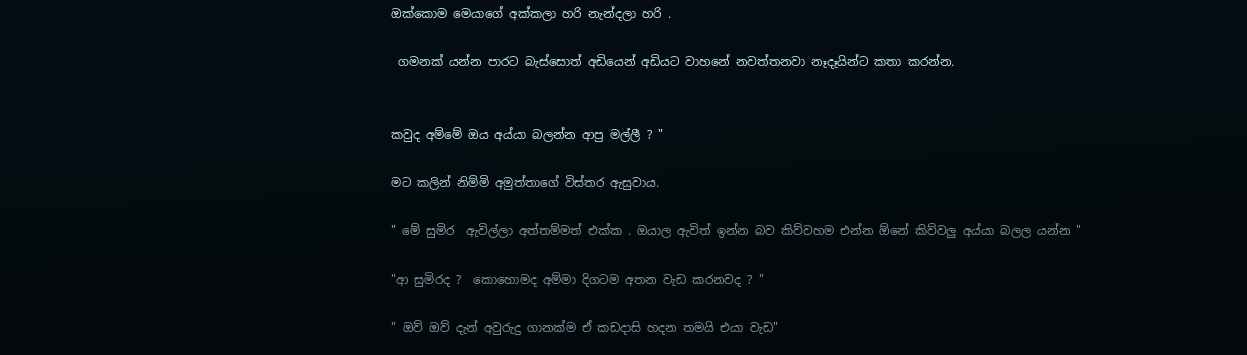ඔක්කොම මෙයාගේ අක්කලා හරි නැන්දලා හරි .

 ගමනක් යන්න පාරට බැස්සොත් අඩියෙන් අඩියට වාහනේ නවත්තනවා නෑදෑයින්ට කතා කරන්න.


කවුද අම්මේ ඔය අය්යා බලන්න ආපු මල්ලී ? "

මට කලින් නිම්මි අමුත්තාගේ විස්තර ඇසුවාය.

" මේ සුමිර  ඇවිල්ලා අත්තම්මත් එක්ක . ඔයාල ඇවිත් ඉන්න බව කිව්වහම එන්න ඕනේ කිව්වලු අය්යා බලල යන්න "

"ආ සුමිරද ?  කොහොමද අම්මා දිගටම අතන වැඩ කරනවද ? "

" ඔව් ඔව් දැන් අවුරුදු ගානක්ම ඒ කඩදාසි හදන තමයි එයා වැඩ"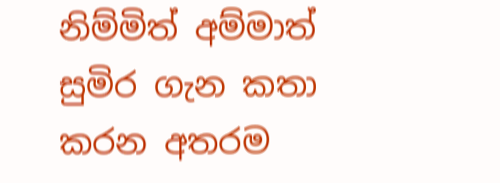නිම්මිත් අම්මාත් සුමිර ගැන කතා කරන අතරම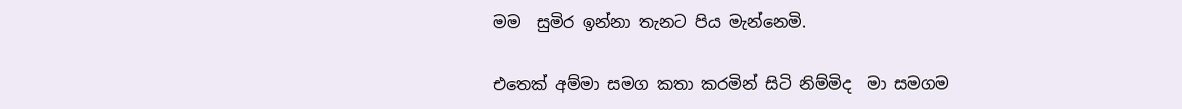මම  සුමිර ඉන්නා තැනට පිය මැන්නෙමි.

එතෙක් අම්මා සමග කතා කරමින් සිටි නිම්මිද  මා සමගම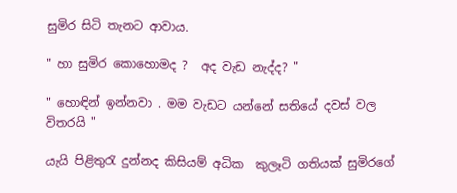සුමිර සිටි තැනට ආවාය.

" හා සුමිර කොහොමද ?  අද වැඩ නැද්ද? "

" හොඳින් ඉන්නවා . මම වැඩට යන්නේ සතියේ දවස් වල විතරයි "

යැයි පිළිතුරැ දුන්නද කිසියම් අධික  කුලෑටි ගතියක් සුමිරගේ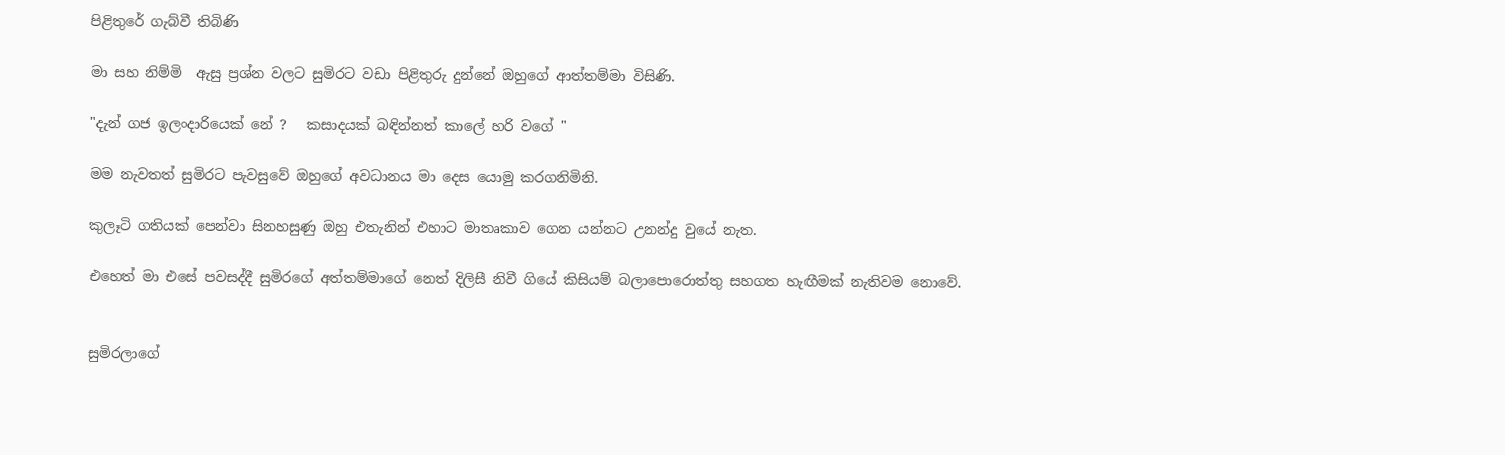පිළිතුරේ ගැබ්වී තිබිණි

මා සහ නිම්මි  ඇසු ප්‍රශ්න වලට සුමිරට වඩා පිළිතුරු දුන්නේ ඔහුගේ ආත්තම්මා විසිණි.

"දැන් ගජ ඉලංදාරියෙක් නේ ?   කසාදයක් බඳින්නත් කාලේ හරි වගේ "

මම නැවතත් සුමිරට පැවසුවේ ඔහුගේ අවධානය මා දෙස යොමු කරගනිමිනි.

කුලෑටි ගතියක් පෙන්වා සිනහසුණු ඔහු එතැනින් එහාට මාතෘකාව ගෙන යන්නට උනන්දු වුයේ නැත.

එහෙත් මා එසේ පවසද්දී සුමිරගේ අත්තම්මාගේ නෙත් දිලිසී නිවී ගියේ කිසියම් බලාපොරොත්තු සහගත හැඟීමක් නැතිවම නොවේ.


සුමිරලාගේ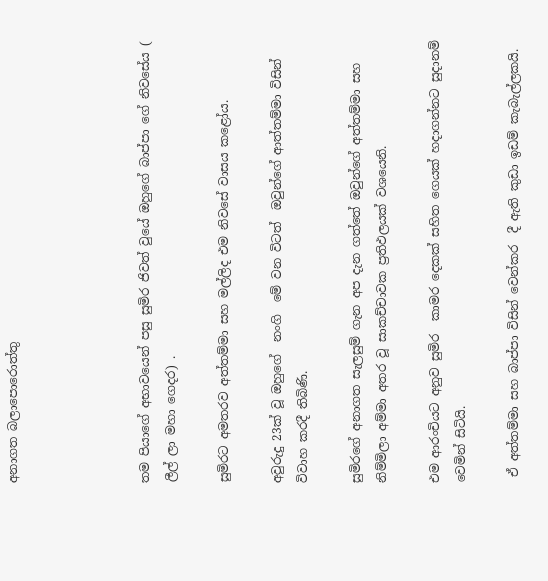අනාගත බලාපොරොත්තු




තම පියාගේ අභාවයෙන් පසු සුමිර ජිවත් වුයේ ඔහුගේ බාප්පා ගේ නිවසේය ( ලීල් ලා මහා ගෙදර) .

සුමිරට අමතරව අත්තම්මා සහ මල්ලිද එම නිවසේ වාසය කළෝය.

අවුරුදු 23ක් වූ ඔහුගේ  නංගි  මේ වන විටත්  ඔවුන්ගේ ආත්තම්මා විසින් විවාහ කරදී තිබිණි.

සුමිරගේ අනාගත සැලසුම් ගැන අප දැන ගත්තේ ඔවුන්ගේ අත්තම්මා සහ නිම්මිලා අම්මා අතර වූ සාකච්චාවක ප්‍රතිඵලයක් වශයෙනි.

එම ආරංචියට අනුව සුමිර  කාමර දෙකක් සහිත ගෙයක් හදාගන්නට සුදානම් වෙමින් සිටියි.

 ඒ අත්තම්මා සහ බාප්පා විසින් වෙන්කර  දී ඇති කුඩා ඉඩම් කැබැල්ලකයි.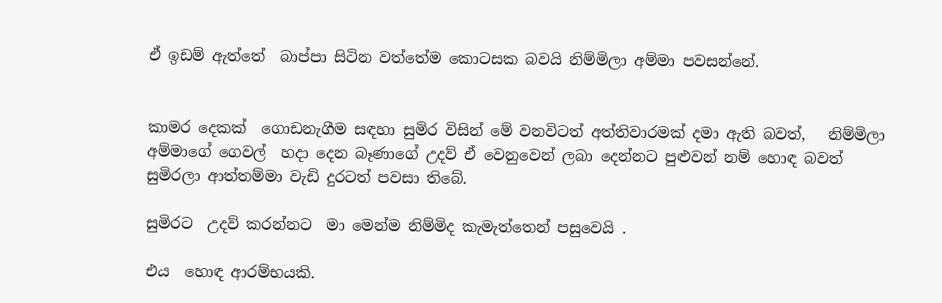ඒ ඉඩම් ඇත්තේ  බාප්පා සිටින වත්තේම කොටසක බවයි නිම්මිලා අම්මා පවසන්නේ.


කාමර දෙකක්  ගොඩනැගීම සඳහා සුමිර විසින් මේ වනවිටත් අත්තිවාරමක් දමා ඇති බවත්,   නිම්මිලා අම්මාගේ ගෙවල්  හදා දෙන බෑණාගේ උදව් ඒ වෙනුවෙන් ලබා දෙන්නට පුළුවන් නම් හොඳ බවත්   සුමිරලා ආත්තම්මා වැඩි දුරටත් පවසා තිබේ.

සුමිරට  උදව් කරන්නට  මා මෙන්ම නිම්මිද කැමැත්තෙන් පසුවෙයි .

එය  හොඳ ආරම්භයකි.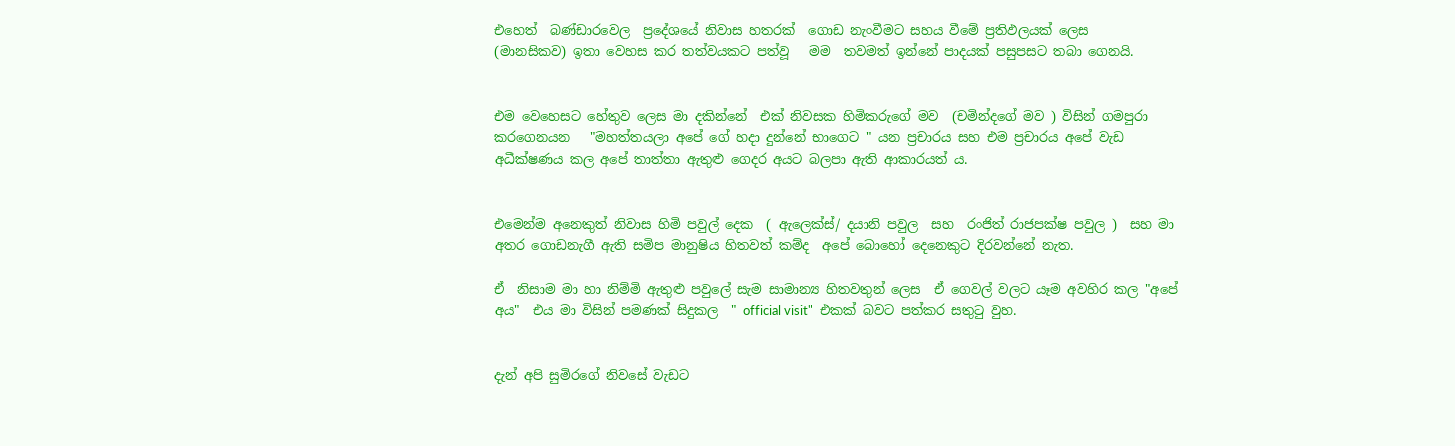එහෙත්  බණ්ඩාරවෙල  ප්‍රදේශයේ නිවාස හතරක්  ගොඩ නැංවීමට සහය වීමේ ප්‍රතිඵලයක් ලෙස    (මානසිකව) ඉතා වෙහස කර තත්වයකට පත්වූ   මම  තවමත් ඉන්නේ පාදයක් පසුපසට තබා ගෙනයි.


එම වෙහෙසට හේතුව ලෙස මා දකින්නේ  එක් නිවසක හිමිකරුගේ මව  (චමින්දගේ මව ) විසින් ගමපුරා කරගෙනයන   "මහත්තයලා අපේ ගේ හදා දුන්නේ භාගෙට " යන ප්‍රචාරය සහ එම ප්‍රචාරය අපේ වැඩ අධීක්ෂණය කල අපේ තාත්තා ඇතුළු ගෙදර අයට බලපා ඇති ආකාරයත් ය.


එමෙන්ම අනෙකුත් නිවාස හිමි පවුල් දෙක  ( ඇලෙක්ස්/ දයානි පවුල  සහ  රංජිත් රාජපක්ෂ පවුල )  සහ මා අතර ගොඩනැගී ඇති සමිප මානුෂිය හිතවත් කම්ද  අපේ බොහෝ දෙනෙකුට දිරවන්නේ නැත.

ඒ  නිසාම මා හා නිම්මි ඇතුළු පවුලේ සැම සාමාන්‍ය හිතවතුන් ලෙස  ඒ ගෙවල් වලට යෑම අවහිර කල "අපේ අය"  එය මා විසින් පමණක් සිදුකල  " official visit"  එකක් බවට පත්කර සතුටු වුහ.


දැන් අපි සුමිරගේ නිවසේ වැඩට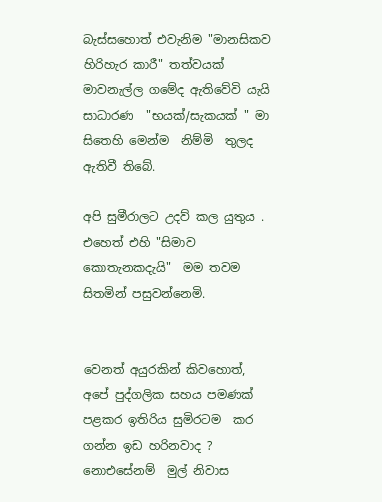බැස්සහොත් එවැනිම "මානසිකව හිරිහැර කාරී" තත්වයක්  මාවනැල්ල ගමේද ඇතිවේවි යැයි සාධාරණ  "භයක්/සැකයක් " මා සිතෙහි මෙන්ම  නිම්මි  තුලද ඇතිවී තිබේ.

අපි සුමීරාලට උදව් කල යුතුය . එහෙත් එහි "සිමාව කොතැනකදැයි"  මම තවම සිතමින් පසුවන්නෙමි.


වෙනත් අයුරකින් කිවහොත්,  අපේ පුද්ගලික සහය පමණක් පළකර ඉතිරිය සුමිරටම  කර ගන්න ඉඩ හරිනවාද ?
නොඑසේනම්  මුල් නිවාස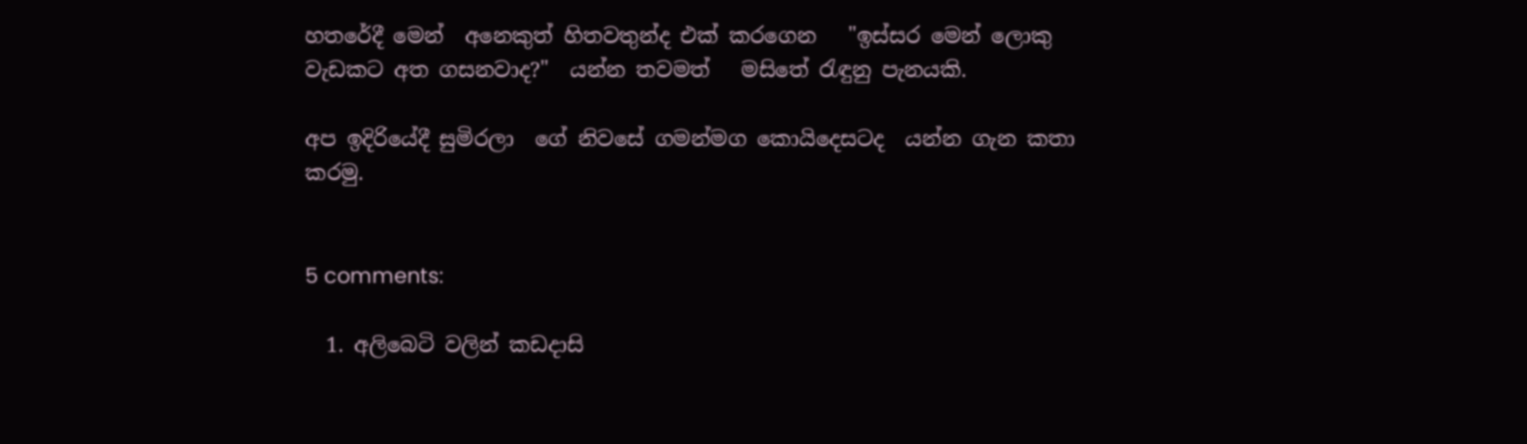හතරේදී මෙන්  අනෙකුත් හිතවතුන්ද එක් කරගෙන   "ඉස්සර මෙන් ලොකු  වැඩකට අත ගසනවාද?"  යන්න තවමත්   මසිතේ රැඳුනු පැනයකි.

අප ඉදිරියේදී සුමිරලා  ගේ නිවසේ ගමන්මග කොයිදෙසටද  යන්න ගැන කතා කරමු.


5 comments:

  1. අලිබෙටි වලින් කඩදාසි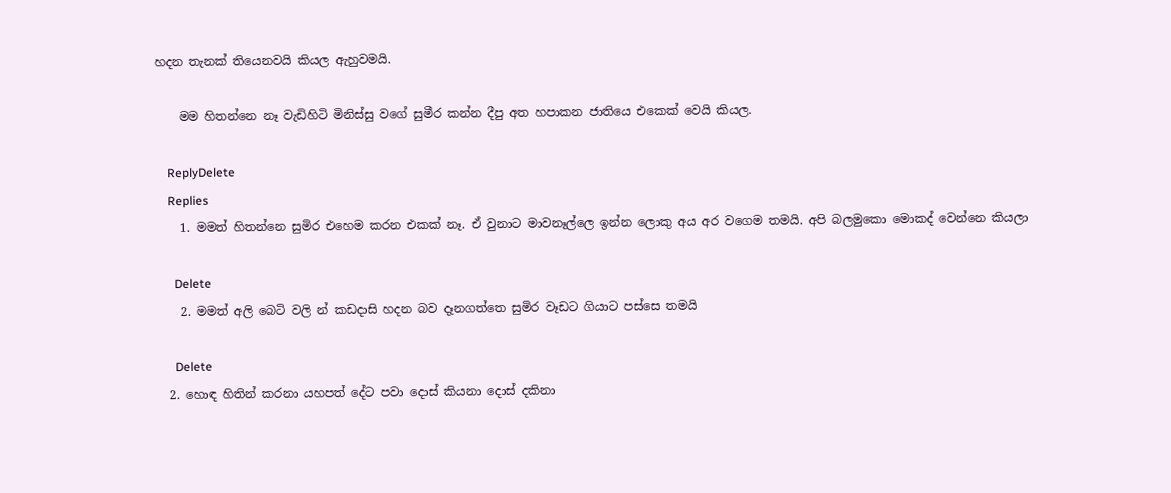හදන තැනක් තියෙනවයි කියල ඇහුවමයි.

    මම හිතන්නෙ නෑ වැඩිහිටි මිනිස්සු වගේ සුමීර කන්න දීපු අත හපාකන ජාතියෙ එකෙක් වෙයි කියල.

    ReplyDelete
    Replies
    1. මමත් හිතන්නෙ සුමිර එහෙම කරන එකක් නෑ. ඒ වුනාට මාවනෑල්ලෙ ඉන්න ලොකු අය අර වගෙම තමයි. අපි බලමුකො මොකද් වෙන්නෙ කියලා

      Delete
    2. මමත් අලි බෙටි වලි න් කඩදාසි හදන බව දෑනගත්තෙ සුමිර වෑඩට ගියාට පස්සෙ තමයි

      Delete
  2. හොඳ හිතින් කරනා යහපත් දේට පවා දොස් කියනා දොස් දකිනා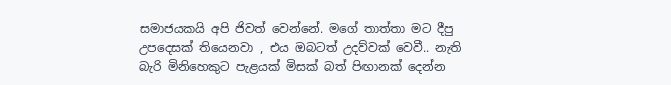සමාජයකයි අපි ජිවත් වෙන්නේ. මගේ තාත්තා මට දීපු උපදෙසක් තියෙනවා , එය ඔබටත් උදව්වක් වෙවී.. නැති බැරි මිනිහෙකුට පැළයක් මිසක් බත් පිඟානක් දෙන්න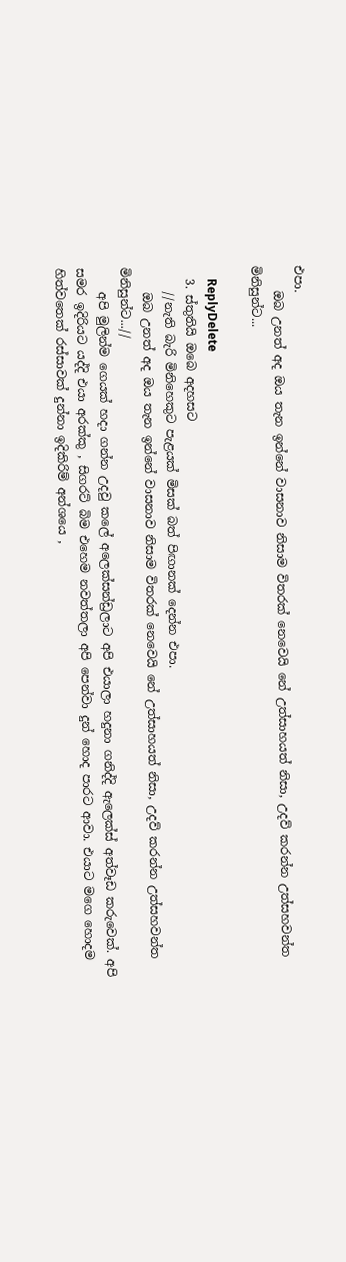එපා.
    ඔබ උනත් අද ඔය තැන ඉන්නේ වාසනාව නිසාම විතරක් නෙවෙයි නේ උත්සාහයත් නිසා, උදව් කරන්න උත්සහවන්ත මිනිසුන්ට...

    ReplyDelete
  3. ස්තුතියි ඔබෙ අදහසට
    //නැති බැරි මිනිහෙකුට පැළයක් මිසක් බත් පිඟානක් දෙන්න එපා.
    ඔබ උනත් අද ඔය තැන ඉන්නේ වාසනාව නිසාම විතරක් නෙවෙයි නේ උත්සාහයත් නිසා, උදව් කරන්න උත්සහවන්ත මිනිසුන්ට...//
    අපි මුලින්ම ගෙයක් හදා ගන්න උදවු කලේ අලෙක්සන්ඩ්‍රලාට අපි එයාලා හදුනා ගනිද්දි ඇලෙක්ස් අත්වෑඩ කරුවෙක්. අපි සමර ඉදිරියට යද්දි එයා අරක්කු , සිගරට් බිම එහෙම නවත්තලා අපි පෙන්වා දුන් හොද පාරට ආවා. එයාට මගෙ හොදම හිත්වතෙක් රස්සාවක් දුන්නා ඉදිකිරිම් අන්ශයෙ ,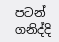පටන් ගනිද්දි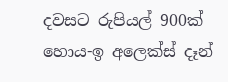දවසට රුපියල් 900ක් හොය-ඉ අලෙක්ස් දෑන්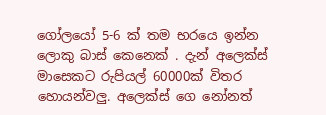ගෝලයෝ 5-6 ක් තම භරයෙ ඉන්න ලොකු බාස් කෙනෙක් . දැන් අලෙක්ස් මාසෙකට රුපියල් 60000ක් විතර හොයන්වලු. අලෙක්ස් ගෙ නෝනත්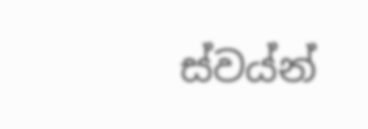ස්වය්න්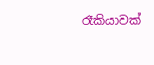රෑකියාවක්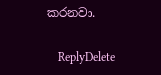කරනවා.

    ReplyDelete